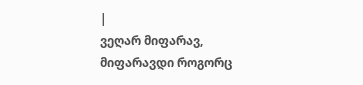|
ვეღარ მიფარავ, მიფარავდი როგორც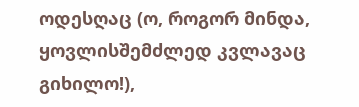ოდესღაც (ო, როგორ მინდა, ყოვლისშემძლედ კვლავაც გიხილო!),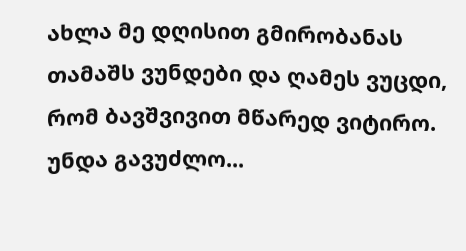ახლა მე დღისით გმირობანას თამაშს ვუნდები და ღამეს ვუცდი, რომ ბავშვივით მწარედ ვიტირო.
უნდა გავუძლო...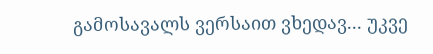გამოსავალს ვერსაით ვხედავ... უკვე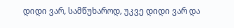დიდი ვარ, სამწუხაროდ, უკვე დიდი ვარ და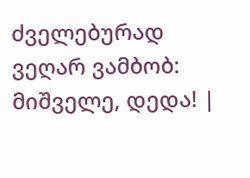ძველებურად ვეღარ ვამბობ: მიშველე, დედა! |